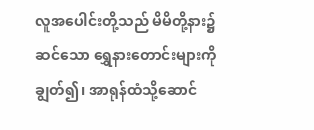လူအပေါင်းတို့သည် မိမိတို့နား၌ဆင်သော ရွှေနားတောင်းများကိုချွတ်၍၊ အာရုန်ထံသို့ဆောင်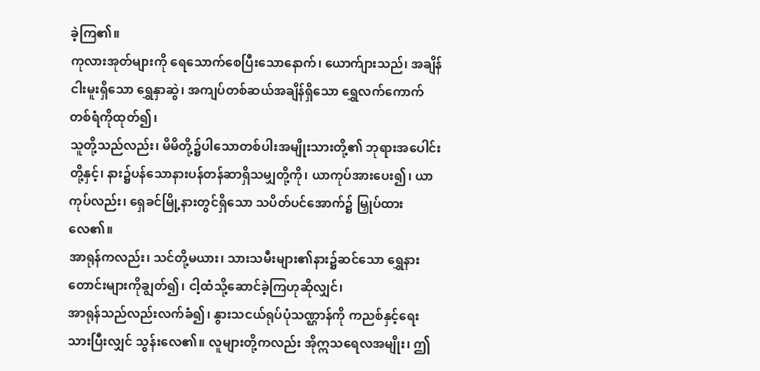ခဲ့ကြ၏။
ကုလားအုတ်များကို ရေသောက်စေပြီးသောနောက်၊ ယောက်ျားသည်၊ အချိန်ငါးမူးရှိသော ရွှေနှာဆွဲ၊ အကျပ်တစ်ဆယ်အချိန်ရှိသော ရွှေလက်ကောက်တစ်ရံကိုထုတ်၍၊
သူတို့သည်လည်း၊ မိမိတို့၌ပါသောတစ်ပါးအမျိုးသားတို့၏ ဘုရားအပေါင်းတို့နှင့်၊ နား၌ပန်သောနားပန်တန်ဆာရှိသမျှတို့ကို၊ ယာကုပ်အားပေး၍၊ ယာကုပ်လည်း၊ ရှေခင်မြို့နားတွင်ရှိသော သပိတ်ပင်အောက်၌ မြှုပ်ထားလေ၏။
အာရုန်ကလည်း၊ သင်တို့မယား၊ သားသမီးများ၏နား၌ဆင်သော ရွှေနားတောင်းများကိုချွတ်၍၊ ငါ့ထံသို့ဆောင်ခဲ့ကြဟုဆိုလျှင်၊
အာရုန်သည်လည်းလက်ခံ၍၊ နွားသငယ်ရုပ်ပုံသဏ္ဌာန်ကို ကညစ်နှင့်ရေးသားပြီးလျှင် သွန်းလေ၏။ လူများတို့ကလည်း အိုဣသရေလအမျိုး၊ ဤ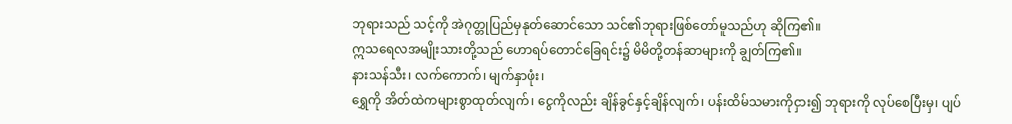ဘုရားသည် သင့်ကို အဲဂုတ္တုပြည်မှနုတ်ဆောင်သော သင်၏ဘုရားဖြစ်တော်မူသည်ဟု ဆိုကြ၏။
ဣသရေလအမျိုးသားတို့သည် ဟောရပ်တောင်ခြေရင်း၌ မိမိတို့တန်ဆာများကို ချွတ်ကြ၏။
နားသန်သီး၊ လက်ကောက်၊ မျက်နှာဖုံး၊
ရွှေကို အိတ်ထဲကများစွာထုတ်လျက်၊ ငွေကိုလည်း ချိန်ခွင်နှင့်ချိန်လျက်၊ ပန်းထိမ်သမားကိုငှား၍ ဘုရားကို လုပ်စေပြီးမှ၊ ပျပ်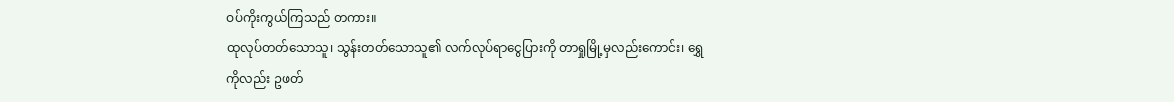ဝပ်ကိုးကွယ်ကြသည် တကား။
ထုလုပ်တတ်သောသူ၊ သွန်းတတ်သောသူ၏ လက်လုပ်ရာငွေပြားကို တာရှုမြို့မှလည်းကောင်း၊ ရွှေကိုလည်း ဥဖတ်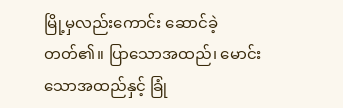မြို့မှလည်းကောင်း ဆောင်ခဲ့တတ်၏။ ပြာသောအထည်၊ မောင်းသောအထည်နှင့် ခြုံ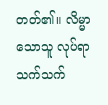တတ်၏။ လိမ္မာသောသူ လုပ်ရာသက်သက်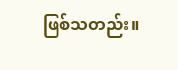ဖြစ်သတည်း။